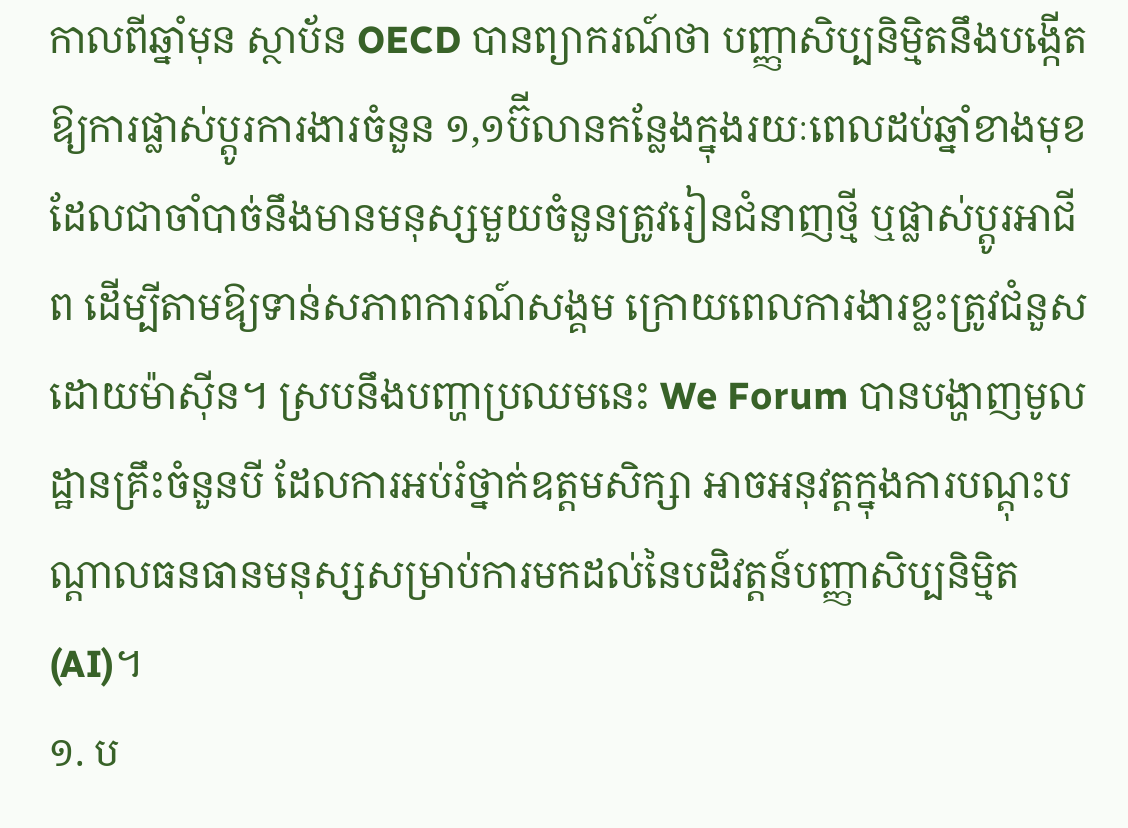កាលពីឆ្នាំមុន ស្ថាប័ន OECD បានព្យាករណ៍ថា បញ្ញាសិប្បនិម្មិតនឹងបង្កើតឱ្យការផ្លាស់ប្ដូរការងារចំនួន ១,១ប៊ីលានកន្លែងក្នុងរយៈពេលដប់ឆ្នាំខាងមុខ ដែលជាចាំបាច់នឹងមានមនុស្សមួយចំនួនត្រូវរៀនជំនាញថ្មី ឬផ្លាស់ប្ដូរអាជីព ដើម្បីតាមឱ្យទាន់សភាពការណ៍សង្គម ក្រោយពេលការងារខ្លះត្រូវជំនួសដោយម៉ាស៊ីន។ ស្របនឹងបញ្ហាប្រឈមនេះ We Forum បានបង្ហាញមូលដ្ឋានគ្រឹះចំនួនបី ដែលការអប់រំថ្នាក់ឧត្តមសិក្សា អាចអនុវត្តក្នុងការបណ្ដុះបណ្ដាលធនធានមនុស្សសម្រាប់ការមកដល់នៃបដិវត្តន៍បញ្ញាសិប្បនិម្មិត (AI)។
១. ប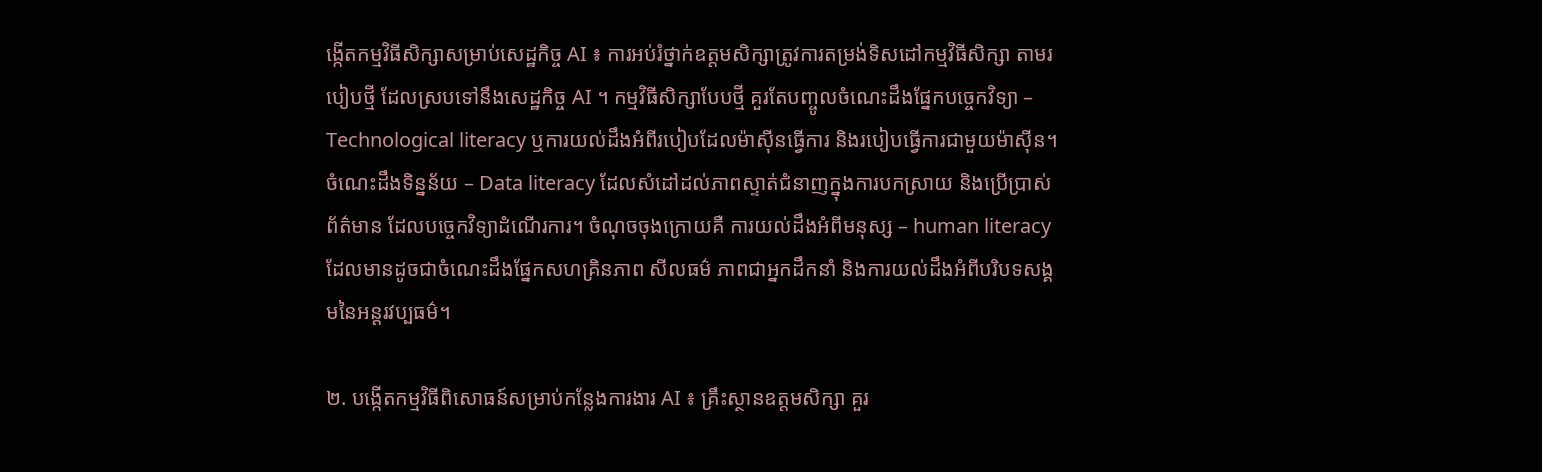ង្កើតកម្មវិធីសិក្សាសម្រាប់សេដ្ឋកិច្ច AI ៖ ការអប់រំថ្នាក់ឧត្តមសិក្សាត្រូវការតម្រង់ទិសដៅកម្មវិធីសិក្សា តាមរបៀបថ្មី ដែលស្របទៅនឹងសេដ្ឋកិច្ច AI ។ កម្មវិធីសិក្សាបែបថ្មី គួរតែបញ្ចូលចំណេះដឹងផ្នែកបច្ចេកវិទ្យា – Technological literacy ឬការយល់ដឹងអំពីរបៀបដែលម៉ាស៊ីនធ្វើការ និងរបៀបធ្វើការជាមួយម៉ាស៊ីន។ ចំណេះដឹងទិន្នន័យ – Data literacy ដែលសំដៅដល់ភាពស្ទាត់ជំនាញក្នុងការបកស្រាយ និងប្រើប្រាស់ព័ត៌មាន ដែលបច្ចេកវិទ្យាដំណើរការ។ ចំណុចចុងក្រោយគឺ ការយល់ដឹងអំពីមនុស្ស – human literacy ដែលមានដូចជាចំណេះដឹងផ្នែកសហគ្រិនភាព សីលធម៌ ភាពជាអ្នកដឹកនាំ និងការយល់ដឹងអំពីបរិបទសង្គមនៃអន្តរវប្បធម៌។

២. បង្កើតកម្មវិធីពិសោធន៍សម្រាប់កន្លែងការងារ AI ៖ គ្រឹះស្ថានឧត្តមសិក្សា គួរ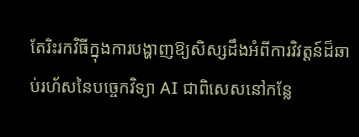តែរិះរកវិធីក្នុងការបង្ហាញឱ្យសិស្សដឹងអំពីការវិវត្តន៍ដ៏ឆាប់រហ័សនៃបច្ចេកវិទ្យា AI ជាពិសេសនៅកន្លែ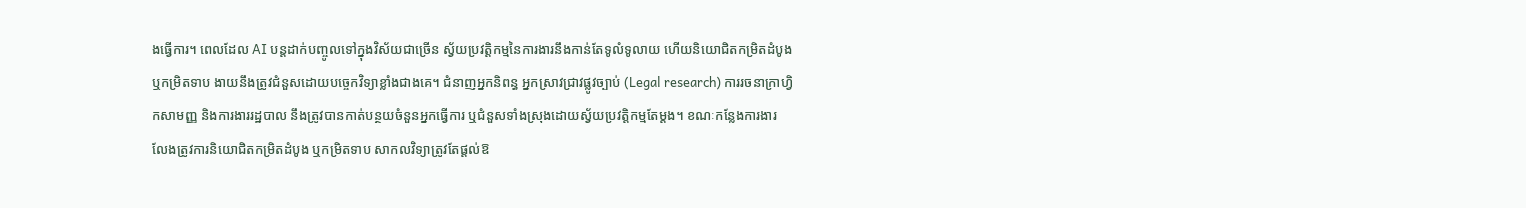ងធ្វើការ។ ពេលដែល AI បន្តដាក់បញ្ចូលទៅក្នុងវិស័យជាច្រើន ស្វ័យប្រវត្តិកម្មនៃការងារនឹងកាន់តែទូលំទូលាយ ហើយនិយោជិតកម្រិតដំបូង ឬកម្រិតទាប ងាយនឹងត្រូវជំនួសដោយបច្ចេកវិទ្យាខ្លាំងជាងគេ។ ជំនាញអ្នកនិពន្ធ អ្នកស្រាវជ្រាវផ្លូវច្បាប់ (Legal research) ការរចនាក្រាហ្វិកសាមញ្ញ និងការងាររដ្ឋបាល នឹងត្រូវបានកាត់បន្ថយចំនួនអ្នកធ្វើការ ឬជំនួសទាំងស្រុងដោយស្វ័យប្រវត្តិកម្មតែម្ដង។ ខណៈកន្លែងការងារ លែងត្រូវការនិយោជិតកម្រិតដំបូង ឬកម្រិតទាប សាកលវិទ្យាត្រូវតែផ្ដល់ឱ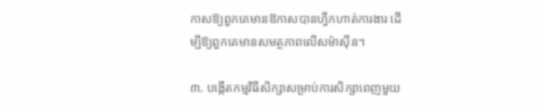កាសឱ្យពួកគេមានឱកាសបានហ្វឹកហាត់ការងារ ដើម្បីឱ្យពួកគេមានសមត្ថភាពលើសម៉ាស៊ីន។

៣. បង្កើតកម្មវិធីសិក្សាសម្រាប់ការសិក្សាពេញមួយ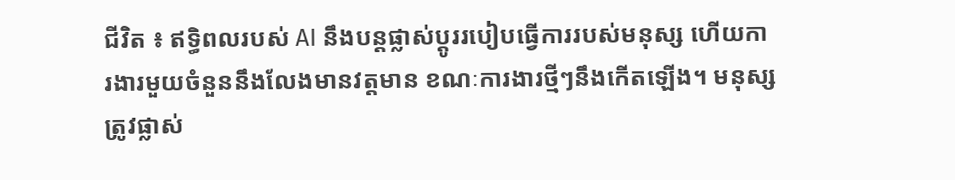ជីវិត ៖ ឥទ្ធិពលរបស់ AI នឹងបន្តផ្លាស់ប្ដូររបៀបធ្វើការរបស់មនុស្ស ហើយការងារមួយចំនួននឹងលែងមានវត្តមាន ខណៈការងារថ្មីៗនឹងកើតឡើង។ មនុស្សត្រូវផ្លាស់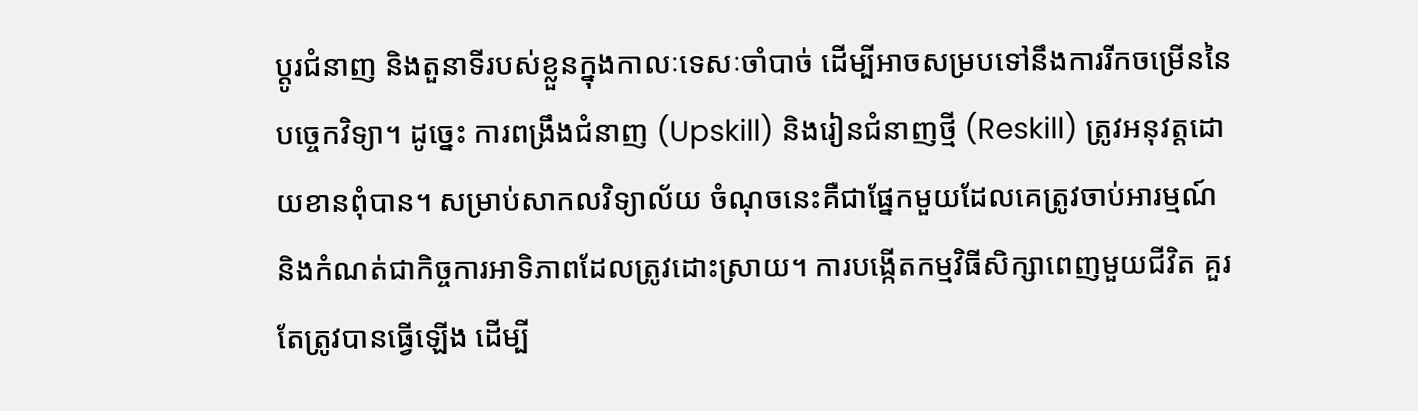ប្ដូរជំនាញ និងតួនាទីរបស់ខ្លួនក្នុងកាលៈទេសៈចាំបាច់ ដើម្បីអាចសម្របទៅនឹងការរីកចម្រើននៃបច្ចេកវិទ្យា។ ដូច្នេះ ការពង្រឹងជំនាញ (Upskill) និងរៀនជំនាញថ្មី (Reskill) ត្រូវអនុវត្តដោយខានពុំបាន។ សម្រាប់សាកលវិទ្យាល័យ ចំណុចនេះគឺជាផ្នែកមួយដែលគេត្រូវចាប់អារម្មណ៍ និងកំណត់ជាកិច្ចការអាទិភាពដែលត្រូវដោះស្រាយ។ ការបង្កើតកម្មវិធីសិក្សាពេញមួយជីវិត គួរតែត្រូវបានធ្វើឡើង ដើម្បី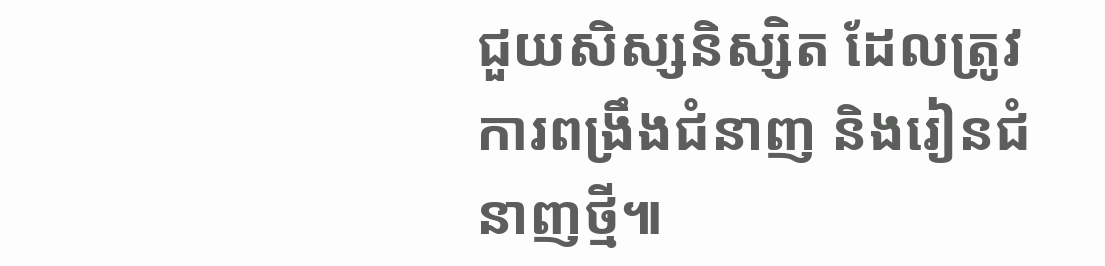ជួយសិស្សនិស្សិត ដែលត្រូវការពង្រឹងជំនាញ និងរៀនជំនាញថ្មី៕